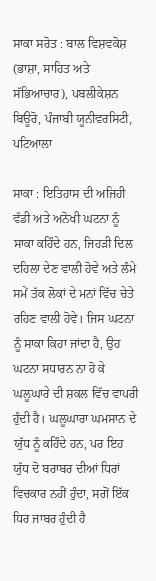ਸਾਕਾ ਸਰੋਤ : ਬਾਲ ਵਿਸ਼ਵਕੋਸ਼ (ਭਾਸ਼ਾ, ਸਾਹਿਤ ਅਤੇ ਸੱਭਿਆਚਾਰ), ਪਬਲੀਕੇਸ਼ਨ ਬਿਊਰੋ, ਪੰਜਾਬੀ ਯੂਨੀਵਰਸਿਟੀ, ਪਟਿਆਲਾ

ਸਾਕਾ : ਇਤਿਹਾਸ ਦੀ ਅਜਿਹੀ ਵੱਡੀ ਅਤੇ ਅਨੋਖੀ ਘਟਨਾ ਨੂੰ ਸਾਕਾ ਕਹਿੰਦੇ ਹਨ, ਜਿਹੜੀ ਦਿਲ ਦਹਿਲਾ ਦੇਣ ਵਾਲੀ ਹੋਵੇ ਅਤੇ ਲੰਮੇ ਸਮੇਂ ਤੱਕ ਲੋਕਾਂ ਦੇ ਮਨਾਂ ਵਿੱਚ ਚੇਤੇ ਰਹਿਣ ਵਾਲੀ ਹੋਵੇ। ਜਿਸ ਘਟਨਾ ਨੂੰ ਸਾਕਾ ਕਿਹਾ ਜਾਂਦਾ ਹੈ, ਉਹ ਘਟਨਾ ਸਧਾਰਨ ਨਾ ਹੋ ਕੇ ਘਲੂਘਾਰੇ ਦੀ ਸ਼ਕਲ ਵਿੱਚ ਵਾਪਰੀ ਹੁੰਦੀ ਹੈ। ਘਲੂਘਾਰਾ ਘਮਸਾਨ ਦੇ ਯੁੱਧ ਨੂੰ ਕਹਿੰਦੇ ਹਨ, ਪਰ ਇਹ ਯੁੱਧ ਦੋ ਬਰਾਬਰ ਦੀਆਂ ਧਿਰਾਂ ਵਿਚਕਾਰ ਨਹੀਂ ਹੁੰਦਾ, ਸਗੋਂ ਇੱਕ ਧਿਰ ਜਾਬਰ ਹੁੰਦੀ ਹੈ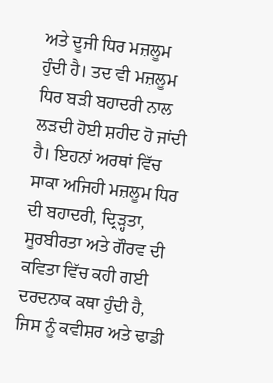ਅਤੇ ਦੂਜੀ ਧਿਰ ਮਜ਼ਲੂਮ ਹੁੰਦੀ ਹੈ। ਤਦ ਵੀ ਮਜ਼ਲੂਮ ਧਿਰ ਬੜੀ ਬਹਾਦਰੀ ਨਾਲ ਲੜਦੀ ਹੋਈ ਸ਼ਹੀਦ ਹੋ ਜਾਂਦੀ ਹੈ। ਇਹਨਾਂ ਅਰਥਾਂ ਵਿੱਚ ਸਾਕਾ ਅਜਿਹੀ ਮਜ਼ਲੂਮ ਧਿਰ ਦੀ ਬਹਾਦਰੀ, ਦ੍ਰਿੜ੍ਹਤਾ, ਸੂਰਬੀਰਤਾ ਅਤੇ ਗੌਰਵ ਦੀ ਕਵਿਤਾ ਵਿੱਚ ਕਹੀ ਗਈ ਦਰਦਨਾਕ ਕਥਾ ਹੁੰਦੀ ਹੈ, ਜਿਸ ਨੂੰ ਕਵੀਸ਼ਰ ਅਤੇ ਢਾਡੀ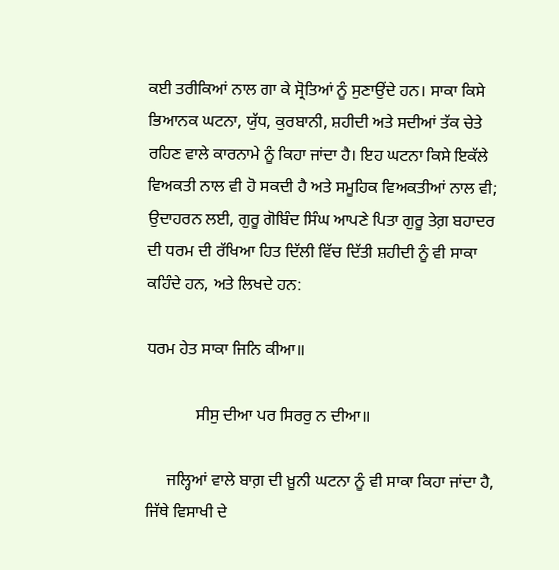ਕਈ ਤਰੀਕਿਆਂ ਨਾਲ ਗਾ ਕੇ ਸ੍ਰੋਤਿਆਂ ਨੂੰ ਸੁਣਾਉਂਦੇ ਹਨ। ਸਾਕਾ ਕਿਸੇ ਭਿਆਨਕ ਘਟਨਾ, ਯੁੱਧ, ਕੁਰਬਾਨੀ, ਸ਼ਹੀਦੀ ਅਤੇ ਸਦੀਆਂ ਤੱਕ ਚੇਤੇ ਰਹਿਣ ਵਾਲੇ ਕਾਰਨਾਮੇ ਨੂੰ ਕਿਹਾ ਜਾਂਦਾ ਹੈ। ਇਹ ਘਟਨਾ ਕਿਸੇ ਇਕੱਲੇ ਵਿਅਕਤੀ ਨਾਲ ਵੀ ਹੋ ਸਕਦੀ ਹੈ ਅਤੇ ਸਮੂਹਿਕ ਵਿਅਕਤੀਆਂ ਨਾਲ ਵੀ; ਉਦਾਹਰਨ ਲਈ, ਗੁਰੂ ਗੋਬਿੰਦ ਸਿੰਘ ਆਪਣੇ ਪਿਤਾ ਗੁਰੂ ਤੇਗ਼ ਬਹਾਦਰ ਦੀ ਧਰਮ ਦੀ ਰੱਖਿਆ ਹਿਤ ਦਿੱਲੀ ਵਿੱਚ ਦਿੱਤੀ ਸ਼ਹੀਦੀ ਨੂੰ ਵੀ ਸਾਕਾ ਕਹਿੰਦੇ ਹਨ, ਅਤੇ ਲਿਖਦੇ ਹਨ:

ਧਰਮ ਹੇਤ ਸਾਕਾ ਜਿਨਿ ਕੀਆ॥

            ਸੀਸੁ ਦੀਆ ਪਰ ਸਿਰਰੁ ਨ ਦੀਆ॥

     ਜਲ੍ਹਿਆਂ ਵਾਲੇ ਬਾਗ਼ ਦੀ ਖ਼ੂਨੀ ਘਟਨਾ ਨੂੰ ਵੀ ਸਾਕਾ ਕਿਹਾ ਜਾਂਦਾ ਹੈ, ਜਿੱਥੇ ਵਿਸਾਖੀ ਦੇ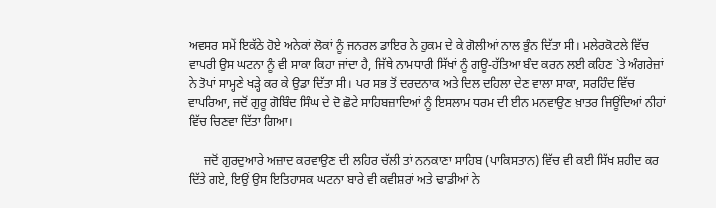ਅਵਸਰ ਸਮੇਂ ਇਕੱਠੇ ਹੋਏ ਅਨੇਕਾਂ ਲੋਕਾਂ ਨੂੰ ਜਨਰਲ ਡਾਇਰ ਨੇ ਹੁਕਮ ਦੇ ਕੇ ਗੋਲੀਆਂ ਨਾਲ ਭੁੰਨ ਦਿੱਤਾ ਸੀ। ਮਲੇਰਕੋਟਲੇ ਵਿੱਚ ਵਾਪਰੀ ਉਸ ਘਟਨਾ ਨੂੰ ਵੀ ਸਾਕਾ ਕਿਹਾ ਜਾਂਦਾ ਹੈ, ਜਿੱਥੇ ਨਾਮਧਾਰੀ ਸਿੱਖਾਂ ਨੂੰ ਗਊ-ਹੱਤਿਆ ਬੰਦ ਕਰਨ ਲਈ ਕਹਿਣ `ਤੇ ਅੰਗਰੇਜ਼ਾਂ ਨੇ ਤੋਪਾਂ ਸਾਮ੍ਹਣੇ ਖੜ੍ਹੇ ਕਰ ਕੇ ਉਡਾ ਦਿੱਤਾ ਸੀ। ਪਰ ਸਭ ਤੋਂ ਦਰਦਨਾਕ ਅਤੇ ਦਿਲ ਦਹਿਲਾ ਦੇਣ ਵਾਲਾ ਸਾਕਾ, ਸਰਹਿੰਦ ਵਿੱਚ ਵਾਪਰਿਆ, ਜਦੋਂ ਗੁਰੂ ਗੋਬਿੰਦ ਸਿੰਘ ਦੇ ਦੋ ਛੋਟੇ ਸਾਹਿਬਜ਼ਾਦਿਆਂ ਨੂੰ ਇਸਲਾਮ ਧਰਮ ਦੀ ਈਨ ਮਨਵਾਉਣ ਖ਼ਾਤਰ ਜਿਊਂਦਿਆਂ ਨੀਹਾਂ ਵਿੱਚ ਚਿਣਵਾ ਦਿੱਤਾ ਗਿਆ।

     ਜਦੋਂ ਗੁਰਦੁਆਰੇ ਅਜ਼ਾਦ ਕਰਵਾਉਣ ਦੀ ਲਹਿਰ ਚੱਲੀ ਤਾਂ ਨਨਕਾਣਾ ਸਾਹਿਬ (ਪਾਕਿਸਤਾਨ) ਵਿੱਚ ਵੀ ਕਈ ਸਿੱਖ ਸ਼ਹੀਦ ਕਰ ਦਿੱਤੇ ਗਏ, ਇਉਂ ਉਸ ਇਤਿਹਾਸਕ ਘਟਨਾ ਬਾਰੇ ਵੀ ਕਵੀਸ਼ਰਾਂ ਅਤੇ ਢਾਡੀਆਂ ਨੇ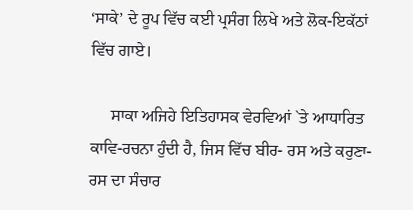‘ਸਾਕੇ’ ਦੇ ਰੂਪ ਵਿੱਚ ਕਈ ਪ੍ਰਸੰਗ ਲਿਖੇ ਅਤੇ ਲੋਕ-ਇਕੱਠਾਂ ਵਿੱਚ ਗਾਏ।

     ਸਾਕਾ ਅਜਿਹੇ ਇਤਿਹਾਸਕ ਵੇਰਵਿਆਂ `ਤੇ ਆਧਾਰਿਤ ਕਾਵਿ-ਰਚਨਾ ਹੁੰਦੀ ਹੈ, ਜਿਸ ਵਿੱਚ ਬੀਰ- ਰਸ ਅਤੇ ਕਰੁਣਾ-ਰਸ ਦਾ ਸੰਚਾਰ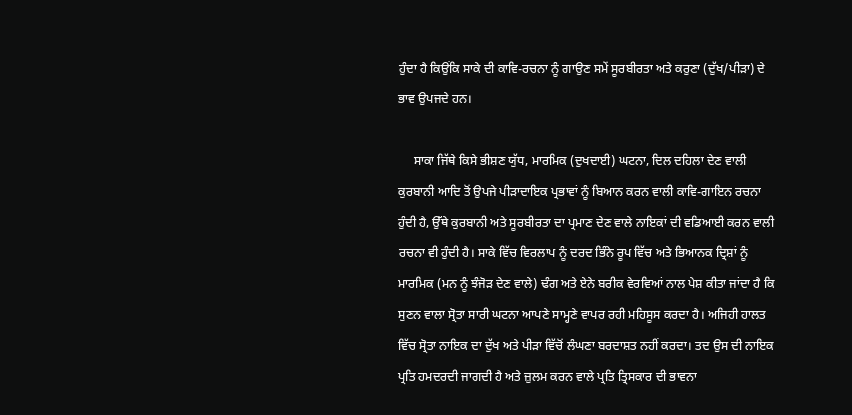ਹੁੰਦਾ ਹੈ ਕਿਉਂਕਿ ਸਾਕੇ ਦੀ ਕਾਵਿ-ਰਚਨਾ ਨੂੰ ਗਾਉਣ ਸਮੇਂ ਸੂਰਬੀਰਤਾ ਅਤੇ ਕਰੁਣਾ (ਦੁੱਖ/ਪੀੜਾ) ਦੇ ਭਾਵ ਉਪਜਦੇ ਹਨ।

     ਸਾਕਾ ਜਿੱਥੇ ਕਿਸੇ ਭੀਸ਼ਣ ਯੁੱਧ, ਮਾਰਮਿਕ (ਦੁਖਦਾਈ) ਘਟਨਾ, ਦਿਲ ਦਹਿਲਾ ਦੇਣ ਵਾਲੀ ਕੁਰਬਾਨੀ ਆਦਿ ਤੋਂ ਉਪਜੇ ਪੀੜਾਦਾਇਕ ਪ੍ਰਭਾਵਾਂ ਨੂੰ ਬਿਆਨ ਕਰਨ ਵਾਲੀ ਕਾਵਿ-ਗਾਇਨ ਰਚਨਾ ਹੁੰਦੀ ਹੈ, ਉੱਥੇ ਕੁਰਬਾਨੀ ਅਤੇ ਸੂਰਬੀਰਤਾ ਦਾ ਪ੍ਰਮਾਣ ਦੇਣ ਵਾਲੇ ਨਾਇਕਾਂ ਦੀ ਵਡਿਆਈ ਕਰਨ ਵਾਲੀ ਰਚਨਾ ਵੀ ਹੁੰਦੀ ਹੈ। ਸਾਕੇ ਵਿੱਚ ਵਿਰਲਾਪ ਨੂੰ ਦਰਦ ਭਿੰਨੇ ਰੂਪ ਵਿੱਚ ਅਤੇ ਭਿਆਨਕ ਦ੍ਰਿਸ਼ਾਂ ਨੂੰ ਮਾਰਮਿਕ (ਮਨ ਨੂੰ ਝੰਜੋੜ ਦੇਣ ਵਾਲੇ) ਢੰਗ ਅਤੇ ਏਨੇ ਬਰੀਕ ਵੇਰਵਿਆਂ ਨਾਲ ਪੇਸ਼ ਕੀਤਾ ਜਾਂਦਾ ਹੈ ਕਿ ਸੁਣਨ ਵਾਲਾ ਸ੍ਰੋਤਾ ਸਾਰੀ ਘਟਨਾ ਆਪਣੇ ਸਾਮ੍ਹਣੇ ਵਾਪਰ ਰਹੀ ਮਹਿਸੂਸ ਕਰਦਾ ਹੈ। ਅਜਿਹੀ ਹਾਲਤ ਵਿੱਚ ਸ੍ਰੋਤਾ ਨਾਇਕ ਦਾ ਦੁੱਖ ਅਤੇ ਪੀੜਾ ਵਿੱਚੋਂ ਲੰਘਣਾ ਬਰਦਾਸ਼ਤ ਨਹੀਂ ਕਰਦਾ। ਤਦ ਉਸ ਦੀ ਨਾਇਕ ਪ੍ਰਤਿ ਹਮਦਰਦੀ ਜਾਗਦੀ ਹੈ ਅਤੇ ਜ਼ੁਲਮ ਕਰਨ ਵਾਲੇ ਪ੍ਰਤਿ ਤ੍ਰਿਸਕਾਰ ਦੀ ਭਾਵਨਾ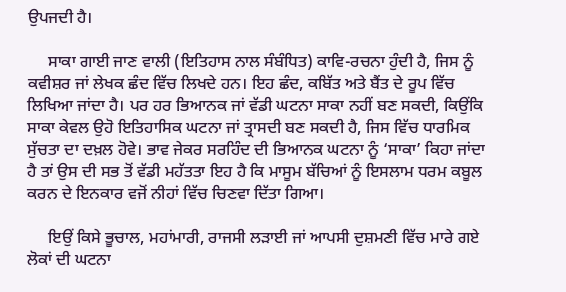ਉਪਜਦੀ ਹੈ।

     ਸਾਕਾ ਗਾਈ ਜਾਣ ਵਾਲੀ (ਇਤਿਹਾਸ ਨਾਲ ਸੰਬੰਧਿਤ) ਕਾਵਿ-ਰਚਨਾ ਹੁੰਦੀ ਹੈ, ਜਿਸ ਨੂੰ ਕਵੀਸ਼ਰ ਜਾਂ ਲੇਖਕ ਛੰਦ ਵਿੱਚ ਲਿਖਦੇ ਹਨ। ਇਹ ਛੰਦ, ਕਬਿੱਤ ਅਤੇ ਬੈਂਤ ਦੇ ਰੂਪ ਵਿੱਚ ਲਿਖਿਆ ਜਾਂਦਾ ਹੈ। ਪਰ ਹਰ ਭਿਆਨਕ ਜਾਂ ਵੱਡੀ ਘਟਨਾ ਸਾਕਾ ਨਹੀਂ ਬਣ ਸਕਦੀ, ਕਿਉਂਕਿ ਸਾਕਾ ਕੇਵਲ ਉਹੋ ਇਤਿਹਾਸਿਕ ਘਟਨਾ ਜਾਂ ਤ੍ਰਾਸਦੀ ਬਣ ਸਕਦੀ ਹੈ, ਜਿਸ ਵਿੱਚ ਧਾਰਮਿਕ ਸੁੱਚਤਾ ਦਾ ਦਖ਼ਲ ਹੋਵੇ। ਭਾਵ ਜੇਕਰ ਸਰਹਿੰਦ ਦੀ ਭਿਆਨਕ ਘਟਨਾ ਨੂੰ ‘ਸਾਕਾ’ ਕਿਹਾ ਜਾਂਦਾ ਹੈ ਤਾਂ ਉਸ ਦੀ ਸਭ ਤੋਂ ਵੱਡੀ ਮਹੱਤਤਾ ਇਹ ਹੈ ਕਿ ਮਾਸੂਮ ਬੱਚਿਆਂ ਨੂੰ ਇਸਲਾਮ ਧਰਮ ਕਬੂਲ ਕਰਨ ਦੇ ਇਨਕਾਰ ਵਜੋਂ ਨੀਹਾਂ ਵਿੱਚ ਚਿਣਵਾ ਦਿੱਤਾ ਗਿਆ।

     ਇਉਂ ਕਿਸੇ ਭੂਚਾਲ, ਮਹਾਂਮਾਰੀ, ਰਾਜਸੀ ਲੜਾਈ ਜਾਂ ਆਪਸੀ ਦੁਸ਼ਮਣੀ ਵਿੱਚ ਮਾਰੇ ਗਏ ਲੋਕਾਂ ਦੀ ਘਟਨਾ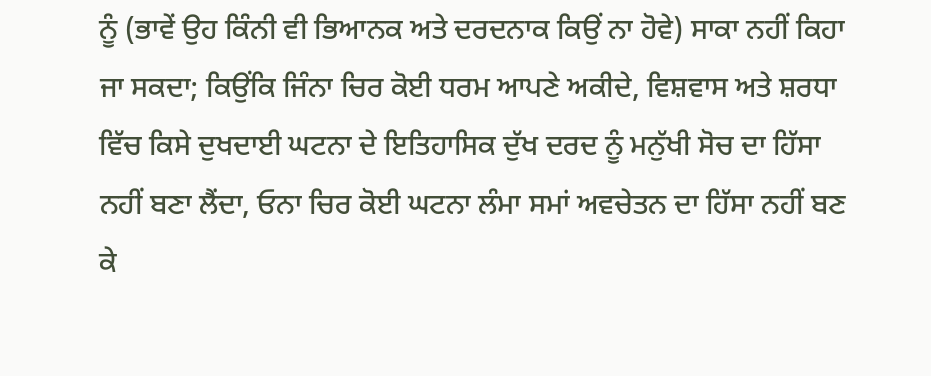ਨੂੰ (ਭਾਵੇਂ ਉਹ ਕਿੰਨੀ ਵੀ ਭਿਆਨਕ ਅਤੇ ਦਰਦਨਾਕ ਕਿਉਂ ਨਾ ਹੋਵੇ) ਸਾਕਾ ਨਹੀਂ ਕਿਹਾ ਜਾ ਸਕਦਾ; ਕਿਉਂਕਿ ਜਿੰਨਾ ਚਿਰ ਕੋਈ ਧਰਮ ਆਪਣੇ ਅਕੀਦੇ, ਵਿਸ਼ਵਾਸ ਅਤੇ ਸ਼ਰਧਾ ਵਿੱਚ ਕਿਸੇ ਦੁਖਦਾਈ ਘਟਨਾ ਦੇ ਇਤਿਹਾਸਿਕ ਦੁੱਖ ਦਰਦ ਨੂੰ ਮਨੁੱਖੀ ਸੋਚ ਦਾ ਹਿੱਸਾ ਨਹੀਂ ਬਣਾ ਲੈਂਦਾ, ਓਨਾ ਚਿਰ ਕੋਈ ਘਟਨਾ ਲੰਮਾ ਸਮਾਂ ਅਵਚੇਤਨ ਦਾ ਹਿੱਸਾ ਨਹੀਂ ਬਣ ਕੇ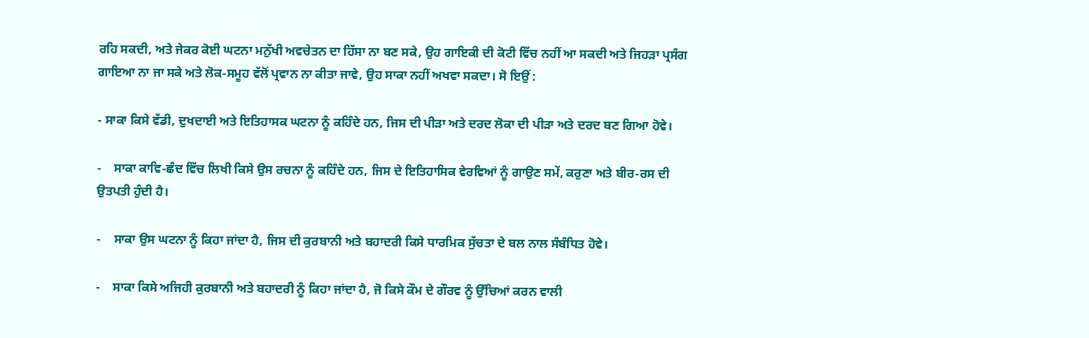ਰਹਿ ਸਕਦੀ, ਅਤੇ ਜੇਕਰ ਕੋਈ ਘਟਨਾ ਮਨੁੱਖੀ ਅਵਚੇਤਨ ਦਾ ਹਿੱਸਾ ਨਾ ਬਣ ਸਕੇ, ਉਹ ਗਾਇਕੀ ਦੀ ਕੋਟੀ ਵਿੱਚ ਨਹੀਂ ਆ ਸਕਦੀ ਅਤੇ ਜਿਹੜਾ ਪ੍ਰਸੰਗ ਗਾਇਆ ਨਾ ਜਾ ਸਕੇ ਅਤੇ ਲੋਕ-ਸਮੂਹ ਵੱਲੋਂ ਪ੍ਰਵਾਨ ਨਾ ਕੀਤਾ ਜਾਵੇ, ਉਹ ਸਾਕਾ ਨਹੀਂ ਅਖਵਾ ਸਕਦਾ। ਸੋ ਇਉਂ :

- ਸਾਕਾ ਕਿਸੇ ਵੱਡੀ, ਦੁਖਦਾਈ ਅਤੇ ਇਤਿਹਾਸਕ ਘਟਨਾ ਨੂੰ ਕਹਿੰਦੇ ਹਨ, ਜਿਸ ਦੀ ਪੀੜਾ ਅਤੇ ਦਰਦ ਲੋਕਾ ਦੀ ਪੀੜਾ ਅਤੇ ਦਰਦ ਬਣ ਗਿਆ ਹੋਵੇ।

-    ਸਾਕਾ ਕਾਵਿ-ਛੰਦ ਵਿੱਚ ਲਿਖੀ ਕਿਸੇ ਉਸ ਰਚਨਾ ਨੂੰ ਕਹਿੰਦੇ ਹਨ, ਜਿਸ ਦੇ ਇਤਿਹਾਸਿਕ ਵੇਰਵਿਆਂ ਨੂੰ ਗਾਉਣ ਸਮੇਂ, ਕਰੁਣਾ ਅਤੇ ਬੀਰ-ਰਸ ਦੀ ਉਤਪਤੀ ਹੁੰਦੀ ਹੈ।

-    ਸਾਕਾ ਉਸ ਘਟਨਾ ਨੂੰ ਕਿਹਾ ਜਾਂਦਾ ਹੈ, ਜਿਸ ਦੀ ਕੁਰਬਾਨੀ ਅਤੇ ਬਹਾਦਰੀ ਕਿਸੇ ਧਾਰਮਿਕ ਸੁੱਚਤਾ ਦੇ ਬਲ ਨਾਲ ਸੰਬੰਧਿਤ ਹੋਵੇ।

-    ਸਾਕਾ ਕਿਸੇ ਅਜਿਹੀ ਕੁਰਬਾਨੀ ਅਤੇ ਬਹਾਦਰੀ ਨੂੰ ਕਿਹਾ ਜਾਂਦਾ ਹੈ, ਜੋ ਕਿਸੇ ਕੌਮ ਦੇ ਗੌਰਵ ਨੂੰ ਉੱਚਿਆਂ ਕਰਨ ਵਾਲੀ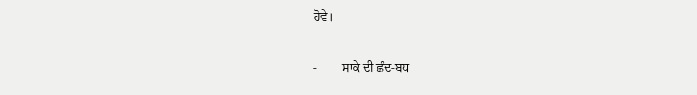ਹੋਵੇ।

-        ਸਾਕੇ ਦੀ ਛੰਦ-ਬਧ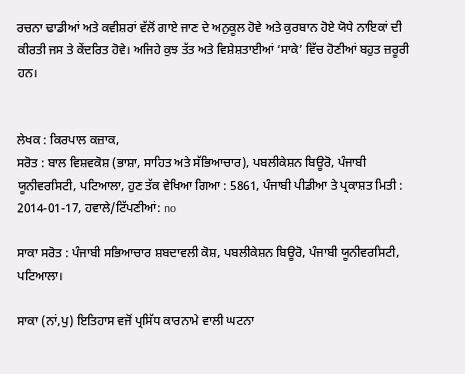ਰਚਨਾ ਢਾਡੀਆਂ ਅਤੇ ਕਵੀਸ਼ਰਾਂ ਵੱਲੋਂ ਗਾਏ ਜਾਣ ਦੇ ਅਨੁਕੂਲ ਹੋਵੇ ਅਤੇ ਕੁਰਬਾਨ ਹੋਏ ਯੋਧੇ ਨਾਇਕਾਂ ਦੀ ਕੀਰਤੀ ਜਸ ਤੇ ਕੇਂਦਰਿਤ ਹੋਵੇ। ਅਜਿਹੇ ਕੁਝ ਤੱਤ ਅਤੇ ਵਿਸ਼ੇਸ਼ਤਾਈਆਂ ‘ਸਾਕੇ’ ਵਿੱਚ ਹੋਣੀਆਂ ਬਹੁਤ ਜ਼ਰੂਰੀ ਹਨ।


ਲੇਖਕ : ਕਿਰਪਾਲ ਕਜ਼ਾਕ,
ਸਰੋਤ : ਬਾਲ ਵਿਸ਼ਵਕੋਸ਼ (ਭਾਸ਼ਾ, ਸਾਹਿਤ ਅਤੇ ਸੱਭਿਆਚਾਰ), ਪਬਲੀਕੇਸ਼ਨ ਬਿਊਰੋ, ਪੰਜਾਬੀ ਯੂਨੀਵਰਸਿਟੀ, ਪਟਿਆਲਾ, ਹੁਣ ਤੱਕ ਵੇਖਿਆ ਗਿਆ : 5861, ਪੰਜਾਬੀ ਪੀਡੀਆ ਤੇ ਪ੍ਰਕਾਸ਼ਤ ਮਿਤੀ : 2014-01-17, ਹਵਾਲੇ/ਟਿੱਪਣੀਆਂ: no

ਸਾਕਾ ਸਰੋਤ : ਪੰਜਾਬੀ ਸਭਿਆਚਾਰ ਸ਼ਬਦਾਵਲੀ ਕੋਸ਼, ਪਬਲੀਕੇਸ਼ਨ ਬਿਊਰੋ, ਪੰਜਾਬੀ ਯੂਨੀਵਰਸਿਟੀ, ਪਟਿਆਲਾ।

ਸਾਕਾ (ਨਾਂ,ਪੁ) ਇਤਿਹਾਸ ਵਜੋਂ ਪ੍ਰਸਿੱਧ ਕਾਰਨਾਮੇ ਵਾਲੀ ਘਟਨਾ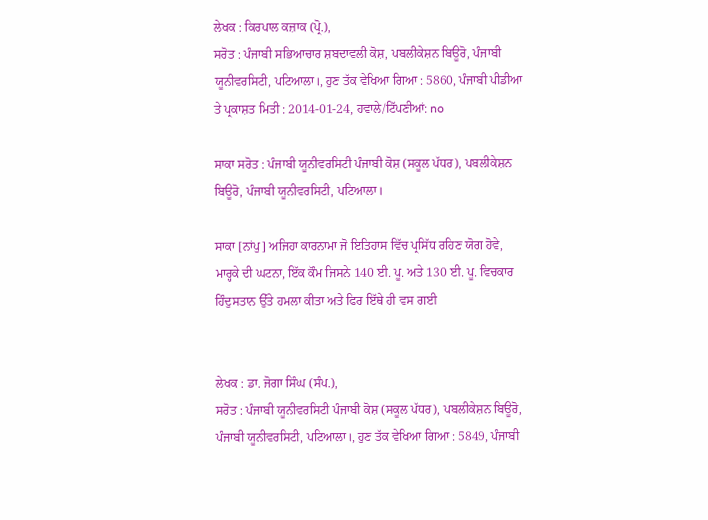ਲੇਖਕ : ਕਿਰਪਾਲ ਕਜ਼ਾਕ (ਪ੍ਰੋ.),
ਸਰੋਤ : ਪੰਜਾਬੀ ਸਭਿਆਚਾਰ ਸ਼ਬਦਾਵਲੀ ਕੋਸ਼, ਪਬਲੀਕੇਸ਼ਨ ਬਿਊਰੋ, ਪੰਜਾਬੀ ਯੂਨੀਵਰਸਿਟੀ, ਪਟਿਆਲਾ।, ਹੁਣ ਤੱਕ ਵੇਖਿਆ ਗਿਆ : 5860, ਪੰਜਾਬੀ ਪੀਡੀਆ ਤੇ ਪ੍ਰਕਾਸ਼ਤ ਮਿਤੀ : 2014-01-24, ਹਵਾਲੇ/ਟਿੱਪਣੀਆਂ: no

ਸਾਕਾ ਸਰੋਤ : ਪੰਜਾਬੀ ਯੂਨੀਵਰਸਿਟੀ ਪੰਜਾਬੀ ਕੋਸ਼ (ਸਕੂਲ ਪੱਧਰ), ਪਬਲੀਕੇਸ਼ਨ ਬਿਊਰੋ, ਪੰਜਾਬੀ ਯੂਨੀਵਰਸਿਟੀ, ਪਟਿਆਲਾ।

ਸਾਕਾ [ਨਾਂਪੁ] ਅਜਿਹਾ ਕਾਰਨਾਮਾ ਜੋ ਇਤਿਹਾਸ ਵਿੱਚ ਪ੍ਰਸਿੱਧ ਰਹਿਣ ਯੋਗ ਹੋਵੇ, ਮਾਰ੍ਹਕੇ ਦੀ ਘਟਨਾ, ਇੱਕ ਕੌਮ ਜਿਸਨੇ 140 ਈ. ਪੂ. ਅਤੇ 130 ਈ. ਪੂ. ਵਿਚਕਾਰ ਹਿੰਦੁਸਤਾਨ ਉੱਤੇ ਹਮਲਾ ਕੀਤਾ ਅਤੇ ਫਿਰ ਇੱਥੇ ਹੀ ਵਸ ਗਈ


ਲੇਖਕ : ਡਾ. ਜੋਗਾ ਸਿੰਘ (ਸੰਪ.),
ਸਰੋਤ : ਪੰਜਾਬੀ ਯੂਨੀਵਰਸਿਟੀ ਪੰਜਾਬੀ ਕੋਸ਼ (ਸਕੂਲ ਪੱਧਰ), ਪਬਲੀਕੇਸ਼ਨ ਬਿਊਰੋ, ਪੰਜਾਬੀ ਯੂਨੀਵਰਸਿਟੀ, ਪਟਿਆਲਾ।, ਹੁਣ ਤੱਕ ਵੇਖਿਆ ਗਿਆ : 5849, ਪੰਜਾਬੀ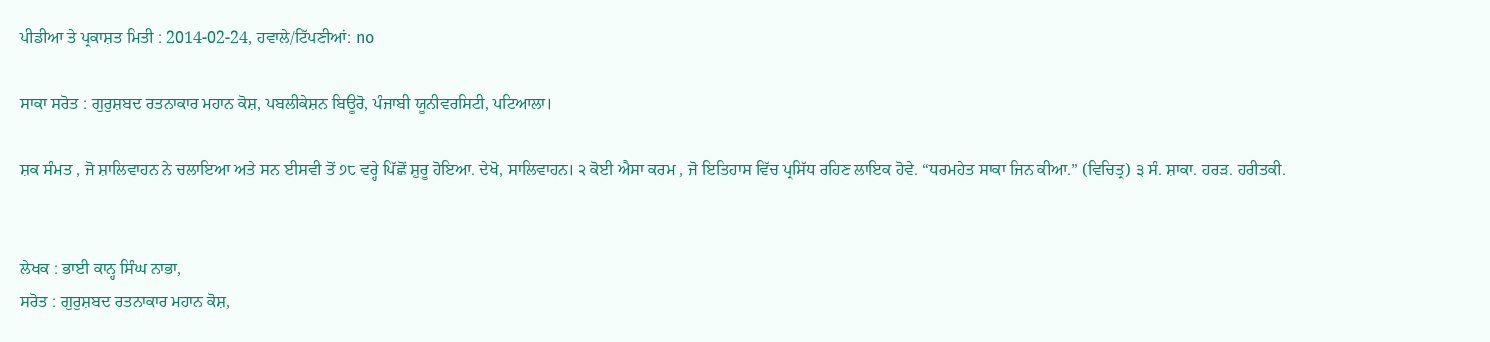ਪੀਡੀਆ ਤੇ ਪ੍ਰਕਾਸ਼ਤ ਮਿਤੀ : 2014-02-24, ਹਵਾਲੇ/ਟਿੱਪਣੀਆਂ: no

ਸਾਕਾ ਸਰੋਤ : ਗੁਰੁਸ਼ਬਦ ਰਤਨਾਕਾਰ ਮਹਾਨ ਕੋਸ਼, ਪਬਲੀਕੇਸ਼ਨ ਬਿਊਰੋ, ਪੰਜਾਬੀ ਯੂਨੀਵਰਸਿਟੀ, ਪਟਿਆਲਾ।

ਸ਼ਕ ਸੰਮਤ , ਜੋ ਸ਼ਾਲਿਵਾਹਨ ਨੇ ਚਲਾਇਆ ਅਤੇ ਸਨ ਈਸਵੀ ਤੋਂ ੭੮ ਵਰ੍ਹੇ ਪਿੱਛੋਂ ਸ਼ੁਰੂ ਹੋਇਆ. ਦੇਖੋ, ਸਾਲਿਵਾਹਨ। ੨ ਕੋਈ ਐਸਾ ਕਰਮ , ਜੋ ਇਤਿਹਾਸ ਵਿੱਚ ਪ੍ਰਸਿੱਧ ਰਹਿਣ ਲਾਇਕ ਹੋਵੇ. “ਧਰਮਹੇਤ ਸਾਕਾ ਜਿਨ ਕੀਆ.” (ਵਿਚਿਤ੍ਰ) ੩ ਸੰ. ਸ਼ਾਕਾ. ਹਰੜ. ਹਰੀਤਕੀ.


ਲੇਖਕ : ਭਾਈ ਕਾਨ੍ਹ ਸਿੰਘ ਨਾਭਾ,
ਸਰੋਤ : ਗੁਰੁਸ਼ਬਦ ਰਤਨਾਕਾਰ ਮਹਾਨ ਕੋਸ਼,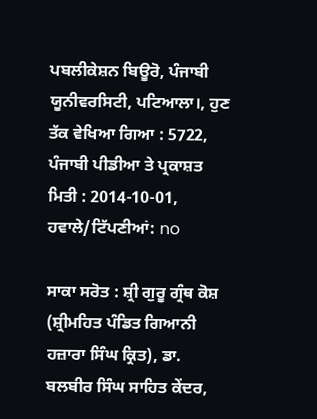ਪਬਲੀਕੇਸ਼ਨ ਬਿਊਰੋ, ਪੰਜਾਬੀ ਯੂਨੀਵਰਸਿਟੀ, ਪਟਿਆਲਾ।, ਹੁਣ ਤੱਕ ਵੇਖਿਆ ਗਿਆ : 5722, ਪੰਜਾਬੀ ਪੀਡੀਆ ਤੇ ਪ੍ਰਕਾਸ਼ਤ ਮਿਤੀ : 2014-10-01, ਹਵਾਲੇ/ਟਿੱਪਣੀਆਂ: no

ਸਾਕਾ ਸਰੋਤ : ਸ਼੍ਰੀ ਗੁਰੂ ਗ੍ਰੰਥ ਕੋਸ਼ (ਸ਼੍ਰੀਮਹਿਤ ਪੰਡਿਤ ਗਿਆਨੀ ਹਜ਼ਾਰਾ ਸਿੰਘ ਕ੍ਰਿਤ), ਡਾ. ਬਲਬੀਰ ਸਿੰਘ ਸਾਹਿਤ ਕੇਂਦਰ,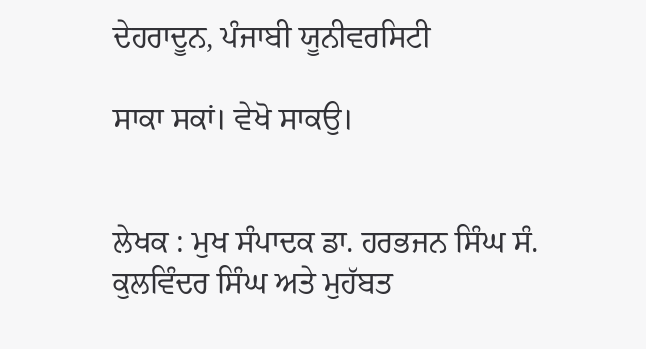ਦੇਹਰਾਦੂਨ, ਪੰਜਾਬੀ ਯੂਨੀਵਰਸਿਟੀ

ਸਾਕਾ ਸਕਾਂ। ਵੇਖੋ ਸਾਕਉ।


ਲੇਖਕ : ਮੁਖ ਸੰਪਾਦਕ ਡਾ. ਹਰਭਜਨ ਸਿੰਘ ਸੰ. ਕੁਲਵਿੰਦਰ ਸਿੰਘ ਅਤੇ ਮੁਹੱਬਤ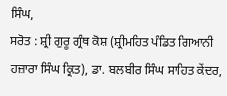ਸਿੰਘ,
ਸਰੋਤ : ਸ਼੍ਰੀ ਗੁਰੂ ਗ੍ਰੰਥ ਕੋਸ਼ (ਸ਼੍ਰੀਮਹਿਤ ਪੰਡਿਤ ਗਿਆਨੀ ਹਜ਼ਾਰਾ ਸਿੰਘ ਕ੍ਰਿਤ), ਡਾ. ਬਲਬੀਰ ਸਿੰਘ ਸਾਹਿਤ ਕੇਂਦਰ,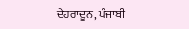ਦੇਹਰਾਦੂਨ, ਪੰਜਾਬੀ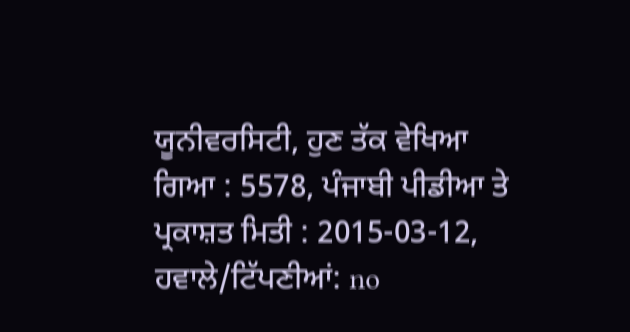ਯੂਨੀਵਰਸਿਟੀ, ਹੁਣ ਤੱਕ ਵੇਖਿਆ ਗਿਆ : 5578, ਪੰਜਾਬੀ ਪੀਡੀਆ ਤੇ ਪ੍ਰਕਾਸ਼ਤ ਮਿਤੀ : 2015-03-12, ਹਵਾਲੇ/ਟਿੱਪਣੀਆਂ: no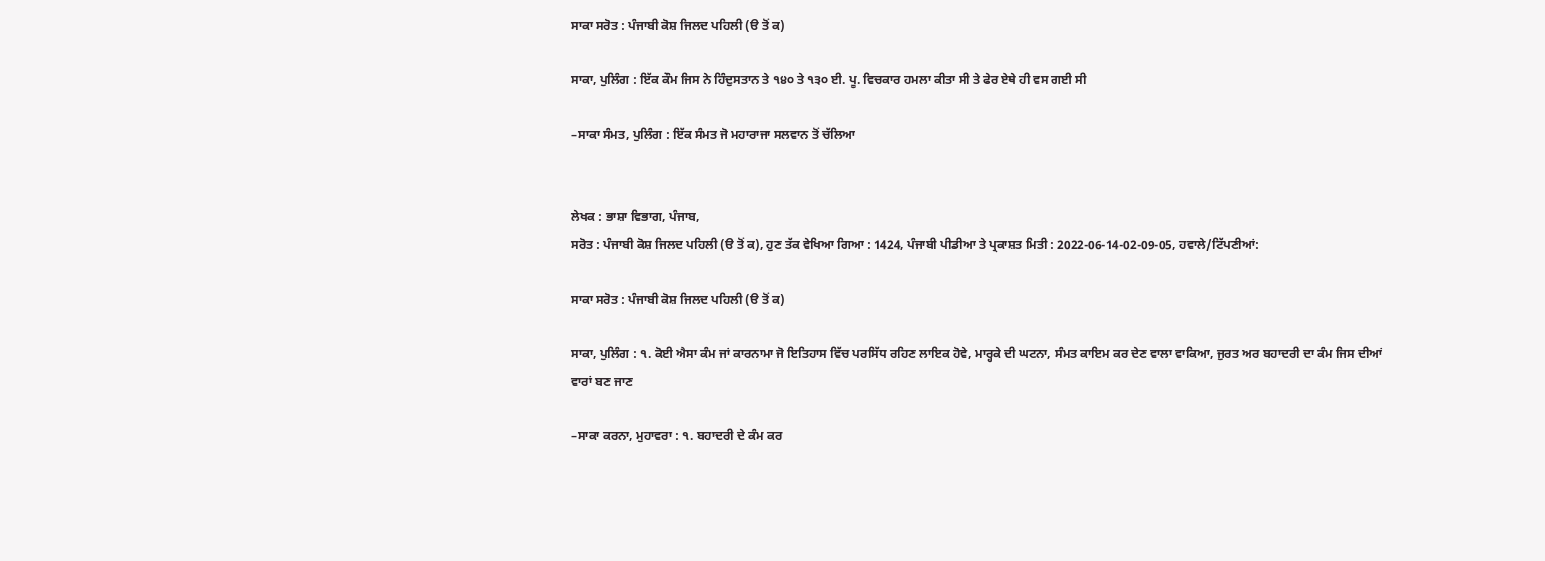ਸਾਕਾ ਸਰੋਤ : ਪੰਜਾਬੀ ਕੋਸ਼ ਜਿਲਦ ਪਹਿਲੀ (ੳ ਤੋਂ ਕ)

ਸਾਕਾ, ਪੁਲਿੰਗ : ਇੱਕ ਕੌਮ ਜਿਸ ਨੇ ਹਿੰਦੁਸਤਾਨ ਤੇ ੧੪੦ ਤੇ ੧੩੦ ਈ. ਪੂ. ਵਿਚਕਾਰ ਹਮਲਾ ਕੀਤਾ ਸੀ ਤੇ ਫੇਰ ਏਥੇ ਹੀ ਵਸ ਗਈ ਸੀ

–ਸਾਕਾ ਸੰਮਤ, ਪੁਲਿੰਗ : ਇੱਕ ਸੰਮਤ ਜੋ ਮਹਾਰਾਜਾ ਸਲਵਾਨ ਤੋਂ ਚੱਲਿਆ


ਲੇਖਕ : ਭਾਸ਼ਾ ਵਿਭਾਗ, ਪੰਜਾਬ,
ਸਰੋਤ : ਪੰਜਾਬੀ ਕੋਸ਼ ਜਿਲਦ ਪਹਿਲੀ (ੳ ਤੋਂ ਕ), ਹੁਣ ਤੱਕ ਵੇਖਿਆ ਗਿਆ : 1424, ਪੰਜਾਬੀ ਪੀਡੀਆ ਤੇ ਪ੍ਰਕਾਸ਼ਤ ਮਿਤੀ : 2022-06-14-02-09-05, ਹਵਾਲੇ/ਟਿੱਪਣੀਆਂ:

ਸਾਕਾ ਸਰੋਤ : ਪੰਜਾਬੀ ਕੋਸ਼ ਜਿਲਦ ਪਹਿਲੀ (ੳ ਤੋਂ ਕ)

ਸਾਕਾ, ਪੁਲਿੰਗ : ੧. ਕੋਈ ਐਸਾ ਕੰਮ ਜਾਂ ਕਾਰਨਾਮਾ ਜੋ ਇਤਿਹਾਸ ਵਿੱਚ ਪਰਸਿੱਧ ਰਹਿਣ ਲਾਇਕ ਹੋਵੇ, ਮਾਰ੍ਹਕੇ ਦੀ ਘਟਨਾ, ਸੰਮਤ ਕਾਇਮ ਕਰ ਦੇਣ ਵਾਲਾ ਵਾਕਿਆ, ਜੁਰਤ ਅਰ ਬਹਾਦਰੀ ਦਾ ਕੰਮ ਜਿਸ ਦੀਆਂ ਵਾਰਾਂ ਬਣ ਜਾਣ

–ਸਾਕਾ ਕਰਨਾ, ਮੁਹਾਵਰਾ : ੧. ਬਹਾਦਰੀ ਦੇ ਕੰਮ ਕਰ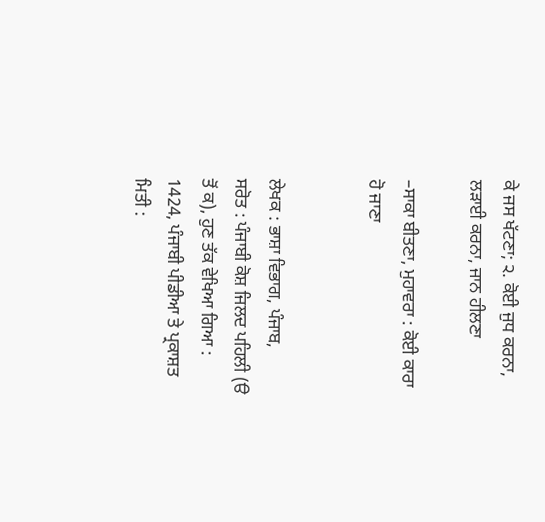ਕੇ ਜਸ ਖੱਟਣਾ; ੨. ਕੋਈ ਜੁਧ ਕਰਨਾ, ਲੜਾਈ ਕਰਨਾ, ਜਾਨ ਹੀਲਣਾ

–ਸਾਕਾ ਬੀਤਣਾ, ਮੁਹਾਵਰਾ : ਕੋਈ ਕਾਰਾ ਹੋ ਜਾਣਾ


ਲੇਖਕ : ਭਾਸ਼ਾ ਵਿਭਾਗ, ਪੰਜਾਬ,
ਸਰੋਤ : ਪੰਜਾਬੀ ਕੋਸ਼ ਜਿਲਦ ਪਹਿਲੀ (ੳ ਤੋਂ ਕ), ਹੁਣ ਤੱਕ ਵੇਖਿਆ ਗਿਆ : 1424, ਪੰਜਾਬੀ ਪੀਡੀਆ ਤੇ ਪ੍ਰਕਾਸ਼ਤ ਮਿਤੀ :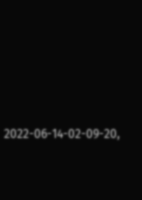2022-06-14-02-09-20,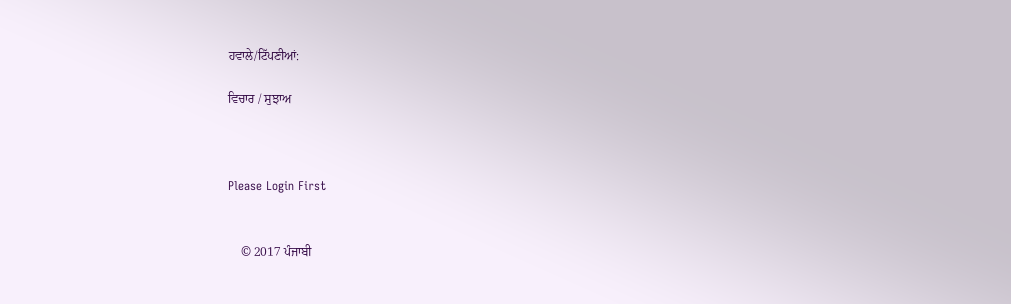ਹਵਾਲੇ/ਟਿੱਪਣੀਆਂ:

ਵਿਚਾਰ / ਸੁਝਾਅ



Please Login First


    © 2017 ਪੰਜਾਬੀ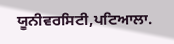ਯੂਨੀਵਰਸਿਟੀ,ਪਟਿਆਲਾ.